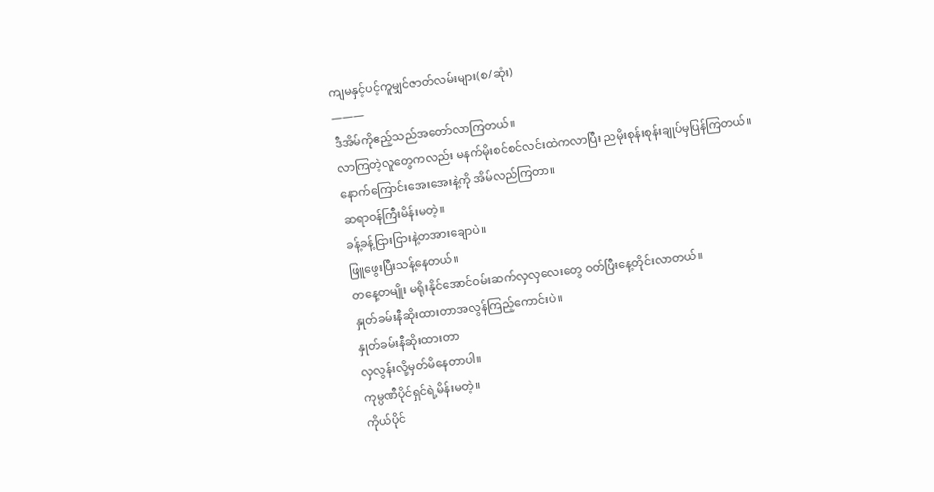ကျမနှင့်ပင့်ကူမျှင်ဇာတ်လမ်းများ(စ/ဆုံး)
———
ဒီအိမ်ကိုဧည့်သည်အတော်လာကြတယ်။
လာကြတဲ့လူတွေကလည်း မနက်မိုးစင်စင်လင်းထဲကလာပြီး ညမိုးစုန်းစုန်းချုပ်မှပြန်ကြတယ်။
နောက်ကြောင်းအေးအေးနဲ့ကို အိမ်လည်ကြတာ။
ဆရာဝန်ကြီးမိန်းမတဲ့။
ခန့်ခန့်ငြားငြားနဲ့တအားချောပဲ။
ဖြူဖွေးပြီးသန့်နေတယ်။
တနေ့တမျိုး မရိုးနိုင်အောင်ဝမ်းဆက်လှလှလေးတွေ ဝတ်ပြီးနေ့တိုင်းလာတယ်။
နှုတ်ခမ်းနီဆိုးထားတာအလွန်ကြည့်ကောင်းပဲ။
နှုတ်ခမ်းနီဆိုးထားတာ
လှလွန်းလို့မှတ်မိနေတာပါ။
ကုမ္ပဏီပိုင်ရှင်ရဲ့မိန်းမတဲ့။
ကိုယ်ပိုင်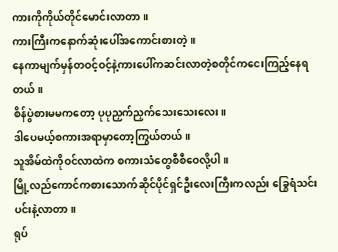ကားကိုကိုယ်တိုင်မောင်းလာတာ။
ကားကြီးကနောက်ဆုံးပေါ်အကောင်းစားတဲ့။
နေကာမျက်မှန်တဝင့်ဝင့်နဲ့ကားပေါ်ကဆင်းလာတဲ့စတိုင်ကငေးကြည့်နေရတယ်။
စိန်ပွဲစားမမကတော့ ပုပုညှက်ညှက်သေးသေးလေး။
ဒါပေမယ့်စကားအရာမှာတော့ကြွယ်တယ်။
သူအိမ်ထဲကိုဝင်လာထဲက စကားသံတွေစီစီဝေလို့ပါ။
မြို့လည်ကောင်ကစားသောက်ဆိုင်ပိုင်ရှင်ဦးလေးကြီးကလည်း ခြွေရံသင်းပင်းနဲ့လာတာ။
ရုပ်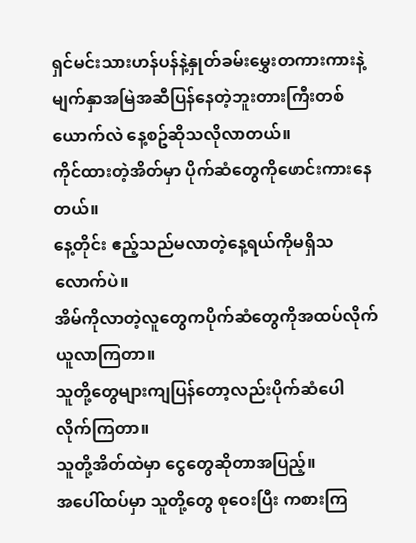ရှင်မင်းသားဟန်ပန်နဲ့နှုတ်ခမ်းမွှေးတကားကားနဲ့ မျက်နှာအမြဲအဆီပြန်နေတဲ့ဘူးတားကြီးတစ်ယောက်လဲ နေ့စဥ်ဆိုသလိုလာတယ်။
ကိုင်ထားတဲ့အိတ်မှာ ပိုက်ဆံတွေကိုဖောင်းကားနေတယ်။
နေ့တိုင်း ဧည့်သည်မလာတဲ့နေ့ရယ်ကိုမရှိသလောက်ပဲ။
အိမ်ကိုလာတဲ့လူတွေကပိုက်ဆံတွေကိုအထပ်လိုက်ယူလာကြတာ။
သူတို့တွေများကျပြန်တော့လည်းပိုက်ဆံပေါလိုက်ကြတာ။
သူတို့အိတ်ထဲမှာ ငွေတွေဆိုတာအပြည့်။
အပေါ်ထပ်မှာ သူတို့တွေ စုဝေးပြီး ကစားကြ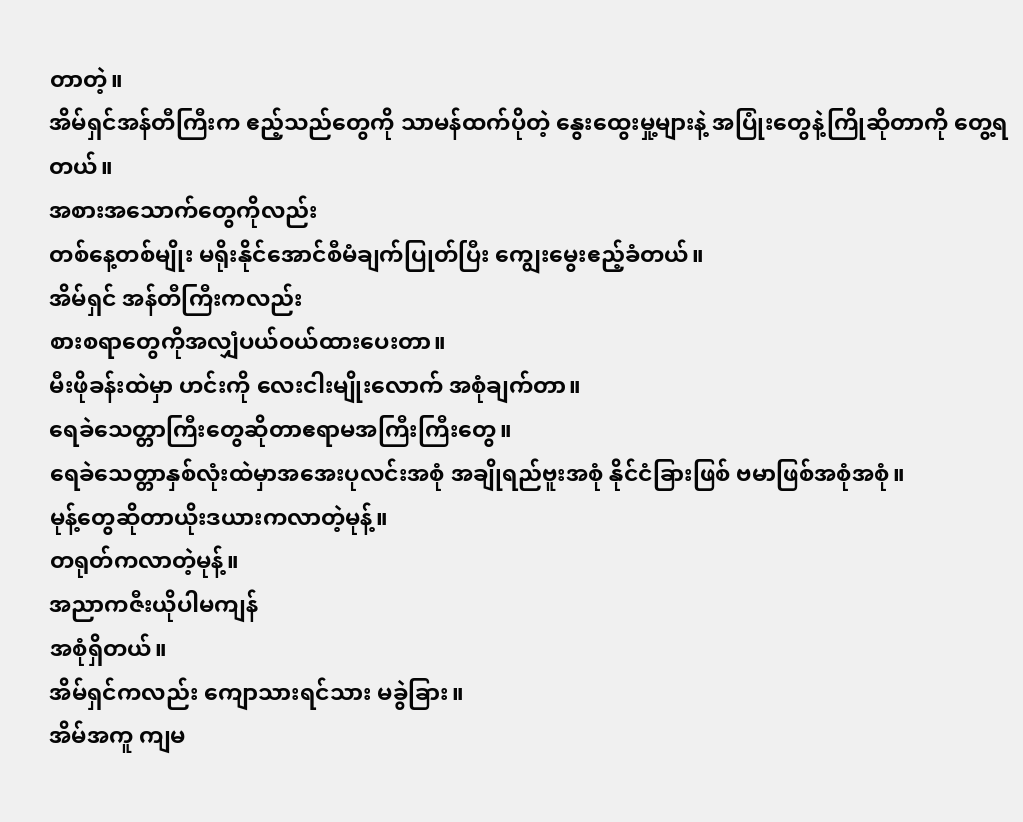တာတဲ့။
အိမ်ရှင်အန်တီကြီးက ဧည့်သည်တွေကို သာမန်ထက်ပိုတဲ့ နွေးထွေးမှု့များနဲ့ အပြုံးတွေနဲ့ကြိုဆိုတာကို တွေ့ရတယ်။
အစားအသောက်တွေကိုလည်း
တစ်နေ့တစ်မျိုး မရိုးနိုင်အောင်စီမံချက်ပြုတ်ပြီး ကျွေးမွေးဧည့်ခံတယ်။
အိမ်ရှင် အန်တီကြီးကလည်း
စားစရာတွေကိုအလျှံပယ်ဝယ်ထားပေးတာ။
မီးဖိုခန်းထဲမှာ ဟင်းကို လေးငါးမျိုးလောက် အစုံချက်တာ။
ရေခဲသေတ္တာကြီးတွေဆိုတာဧရာမအကြီးကြီးတွေ။
ရေခဲသေတ္တာနှစ်လုံးထဲမှာအအေးပုလင်းအစုံ အချိုရည်ဗူးအစုံ နိုင်ငံခြားဖြစ် ဗမာဖြစ်အစုံအစုံ။
မုန့်တွေဆိုတာယိုးဒယားကလာတဲ့မုန့်။
တရုတ်ကလာတဲ့မုန့်။
အညာကဇီးယိုပါမကျန်
အစုံရှိတယ်။
အိမ်ရှင်ကလည်း ကျောသားရင်သား မခွဲခြား။
အိမ်အကူ ကျမ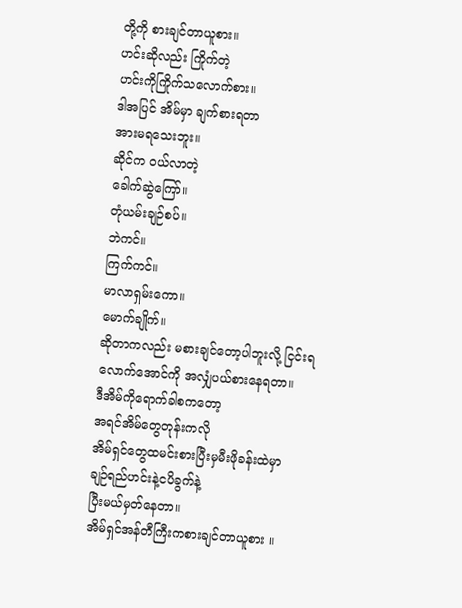တို့ကို စားချင်တာယူစား။
ဟင်းဆိုလည်း ကြိုက်တဲ့
ဟင်းကိုကြိုက်သလောက်စား။
ဒါအပြင် အိမ်မှာ ချက်စားရတာ
အားမရသေးဘူး။
ဆိုင်က ဝယ်လာတဲ့
ခေါက်ဆွဲကြော်။
တုံယမ်းချဉ်စပ်။
ဘဲကင်။
ကြက်ကင်။
မာလာရှမ်းကော။
မောက်ချိုက်။
ဆိုတာကလည်း မစားချင်တော့ပါဘူးလို့ ငြင်းရလောက်အောင်ကို အလျှံပယ်စားနေရတာ။
ဒီအိမ်ကိုရောက်ခါစကတော့
အရင်အိမ်တွေတုန်းကလို
အိမ်ရှင်တွေထမင်းစားပြီးမှမီးဖိုခန်းထဲမှာ
ချဉ်ရည်ဟင်းနဲ့ငပိခွက်နဲ့
ပြီးမယ်မှတ်နေတာ။
အိမ်ရှင်အန်တီကြီးကစားချင်တာယူစား ။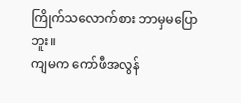ကြိုက်သလောက်စား ဘာမှမပြောဘူး။
ကျမက ကော်ဖီအလွန်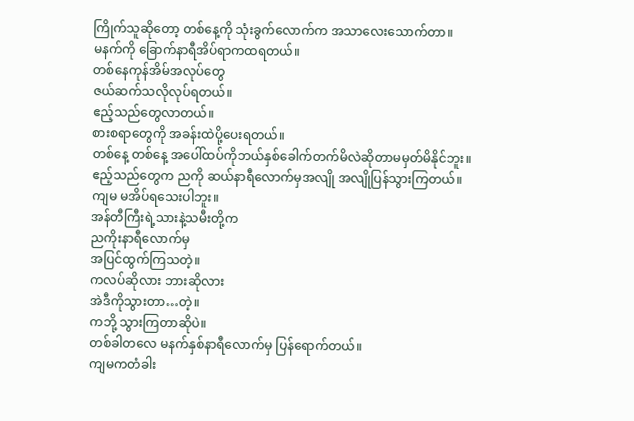ကြိုက်သူဆိုတော့ တစ်နေ့ကို သုံးခွက်လောက်က အသာလေးသောက်တာ။
မနက်ကို ခြောက်နာရီအိပ်ရာကထရတယ်။
တစ်နေကုန်အိမ်အလုပ်တွေ
ဇယ်ဆက်သလိုလုပ်ရတယ်။
ဧည့်သည်တွေလာတယ်။
စားစရာတွေကို အခန်းထဲပို့ပေးရတယ်။
တစ်နေ့ တစ်နေ့ အပေါ်ထပ်ကိုဘယ်နှစ်ခေါက်တက်မိလဲဆိုတာမမှတ်မိနိုင်ဘူး။
ဧည့်သည်တွေက ညကို ဆယ်နာရီလောက်မှအလျို အလျိုပြန်သွားကြတယ်။
ကျမ မအိပ်ရသေးပါဘူး။
အန်တီကြီးရဲ့သားနဲ့သမီးတို့က
ညကိုးနာရီလောက်မှ
အပြင်ထွက်ကြသတဲ့။
ကလပ်ဆိုလား ဘားဆိုလား
အဲဒီကိုသွားတာ…တဲ့။
ကဘို့ သွားကြတာဆိုပဲ။
တစ်ခါတလေ မနက်နှစ်နာရီလောက်မှ ပြန်ရောက်တယ်။
ကျမကတံခါး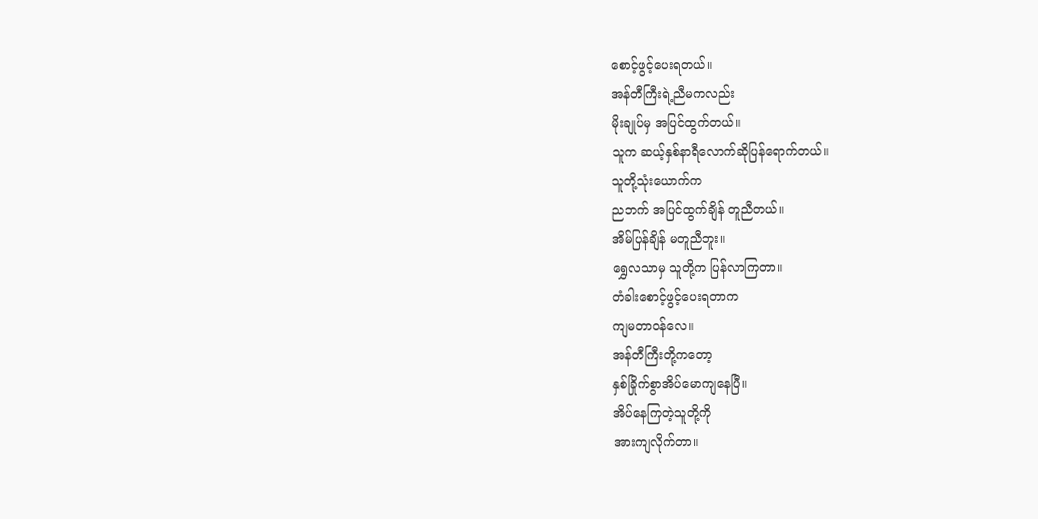စောင့်ဖွင့်ပေးရတယ်။
အန်တီကြီးရဲ့ညီမကလည်း
မိုးချုပ်မှ အပြင်ထွက်တယ်။
သူက ဆယ့်နှစ်နာရီလောက်ဆိုပြန်ရောက်တယ်။
သူတို့သုံးယောက်က
ညဘက် အပြင်ထွက်ချိန် တူညီတယ်။
အိမ်ပြန်ချိန် မတူညီဘူး။
ရွှေလသာမှ သူတို့က ပြန်လာကြတာ။
တံခါးစောင့်ဖွင့်ပေးရတာက
ကျမတာဝန်လေ။
အန်တီကြီးတို့ကတော့
နှစ်ခြိုက်စွာအိပ်မောကျနေပြီ။
အိပ်နေကြတဲ့သူတို့ကို
အားကျလိုက်တာ။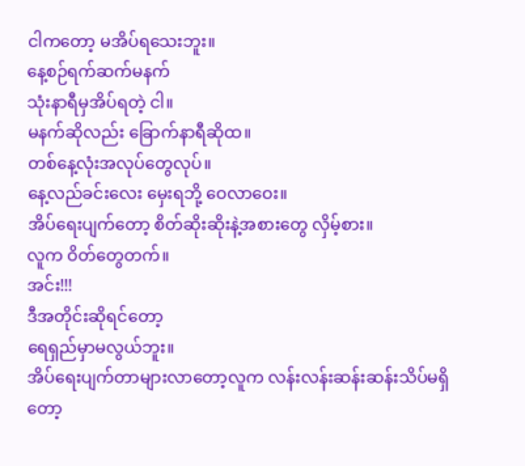ငါကတော့ မအိပ်ရသေးဘူး။
နေ့စဉ်ရက်ဆက်မနက်
သုံးနာရီမှအိပ်ရတဲ့ ငါ။
မနက်ဆိုလည်း ခြောက်နာရီဆိုထ။
တစ်နေ့လုံးအလုပ်တွေလုပ်။
နေ့လည်ခင်းလေး မှေးရဘို့ ဝေလာဝေး။
အိပ်ရေးပျက်တော့ စိတ်ဆိုးဆိုးနဲ့အစားတွေ လှိမ့်စား။
လူက ဝိတ်တွေတက်။
အင်း!!!
ဒီအတိုင်းဆိုရင်တော့
ရေရှည်မှာမလွယ်ဘူး။
အိပ်ရေးပျက်တာများလာတော့လူက လန်းလန်းဆန်းဆန်းသိပ်မရှိတော့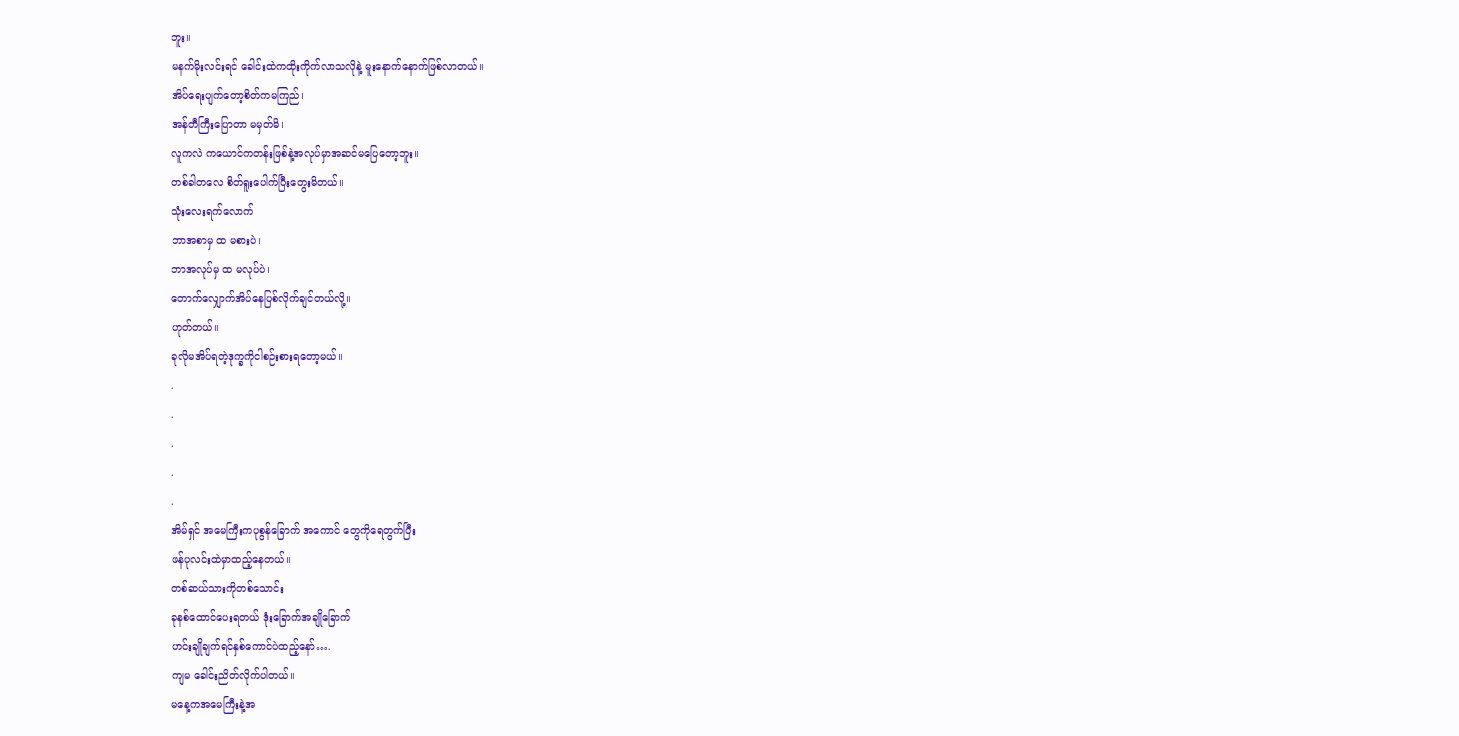ဘူး။
မနက်မိုးလင်းရင် ခေါင်းထဲကထိုးကိုက်လာသလိုနဲ့ မူးနောက်နောက်ဖြစ်လာတယ်။
အိပ်ရေးပျက်တော့စိတ်ကမကြည်၊
အန်တီကြီးပြောတာ မမှတ်မိ၊
လူကလဲ ကယောင်ကတန်းဖြစ်နဲ့အလုပ်မှာအဆင်မပြေတော့ဘူး။
တစ်ခါတလေ စိတ်ရူးပေါက်ပြီးတွေးမိတယ်။
သုံးလေးရက်လောက်
ဘာအစာမှ ထ မစားပဲ၊
ဘာအလုပ်မှ ထ မလုပ်ပဲ၊
တောက်လျှောက်အိပ်နေပြစ်လိုက်ချင်တယ်လို့။
ဟုတ်တယ်။
ခုလိုမအိပ်ရတဲ့ဒုက္ခကိုငါစဉ်းစားရတော့မယ်။
.
.
.
.
.
အိမ်ရှင် အမေကြီးကပုစွန်ခြောက် အကောင် တွေကိုရေတွက်ပြီး
ဖန်ပုလင်းထဲမှာထည့်နေတယ်။
တစ်ဆယ်သားကိုတစ်သောင်း
ခုနစ်ထောင်ပေးရတယ် ဒုံးခြောက်အချိုခြောက်
ဟင်းချိုချက်ရင်နှစ်ကောင်ပဲထည့်နော်….
ကျမ ခေါင်းညိတ်လိုက်ပါတယ်။
မနေ့ကအမေကြီးနဲ့အ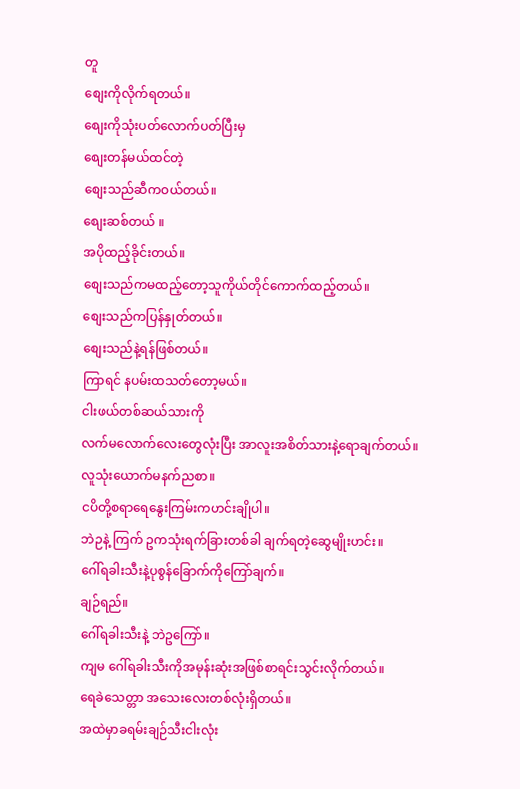တူ
စျေးကိုလိုက်ရတယ်။
စျေးကိုသုံးပတ်လောက်ပတ်ပြီးမှ
စျေးတန်မယ်ထင်တဲ့
စျေးသည်ဆီကဝယ်တယ်။
စျေးဆစ်တယ် ။
အပိုထည့်ခိုင်းတယ်။
စျေးသည်ကမထည့်တော့သူကိုယ်တိုင်ကောက်ထည့်တယ်။
စျေးသည်ကပြန်နှုတ်တယ်။
စျေးသည်နဲ့ရန်ဖြစ်တယ်။
ကြာရင် နပမ်းထသတ်တော့မယ်။
ငါးဖယ်တစ်ဆယ်သားကို
လက်မလောက်လေးတွေလုံးပြီး အာလူးအစိတ်သားနဲ့ရောချက်တယ်။
လူသုံးယောက်မနက်ညစာ။
ငပိတို့စရာရေနွေးကြမ်းကဟင်းချိုပါ။
ဘဲဉနဲ့ ကြက် ဥကသုံးရက်ခြားတစ်ခါ ချက်ရတဲ့ဆွေမျိုးဟင်း။
ဂေါ်ရခါးသီးနဲ့ပုစွန်ခြောက်ကိုကြော်ချက်။
ချဉ်ရည်။
ဂေါ်ရခါးသီးနဲ့ ဘဲဥကြော်။
ကျမ ဂေါ်ရခါးသီးကိုအမုန်းဆုံးအဖြစ်စာရင်းသွင်းလိုက်တယ်။
ရေခဲသေတ္တာ အသေးလေးတစ်လုံးရှိတယ်။
အထဲမှာခရမ်းချဉ်သီးငါးလုံး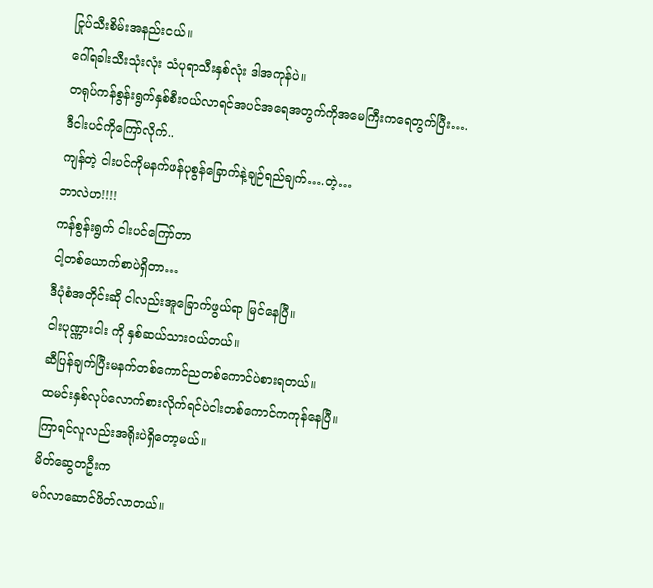ငြုပ်သီးစိမ်းအနည်းငယ်။
ဂေါ်ရခါးသီးသုံးလုံး သံပုရာသီးနှစ်လုံး ဒါအကုန်ပဲ။
တရုပ်ကန်စွန်းရွက်နှစ်စီးဝယ်လာရင်အပင်အရေအတွက်ကိုအမေကြီးကရေတွက်ပြီး….
ဒီငါးပင်ကိုကြော်လိုက်..
ကျန်တဲ့ ငါးပင်ကိုမနက်ဖန်ပုစွန်ခြောက်နဲ့ချဉ်ရည်ချက်….တဲ့…
ဘာလဲဟ!!!!
ကန်စွန်းရွက် ငါးပင်ကြော်တာ
ငါ့တစ်ယောက်စာပဲရှိတာ…
ဒီပုံစံအတိုင်းဆို ငါလည်းအူခြောက်ဖွယ်ရာ မြင်နေပြီ။
ငါးပုဏ္ဏားငါး ကို နှစ်ဆယ်သားဝယ်တယ်။
ဆီပြန်ချက်ပြီးမနက်တစ်ကောင်ညတစ်ကောင်ပဲစားရတယ်။
ထမင်းနှစ်လုပ်လောက်စားလိုက်ရင်ပဲငါးတစ်ကောင်ကကုန်နေပြီ။
ကြာရင်လူလည်းအရိုးပဲရှိတော့မယ်။
မိတ်ဆွေတဦးက
မဂ်လာဆောင်ဖိတ်လာတယ်။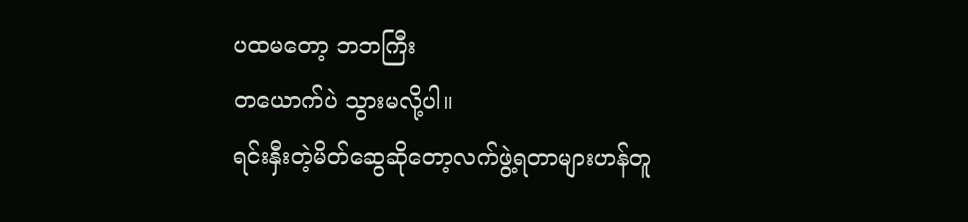ပထမတော့ ဘဘကြီး
တယောက်ပဲ သွားမလို့ပါ။
ရင်းနှီးတဲ့မိတ်ဆွေဆိုတော့လက်ဖွဲ့ရတာများဟန်တူ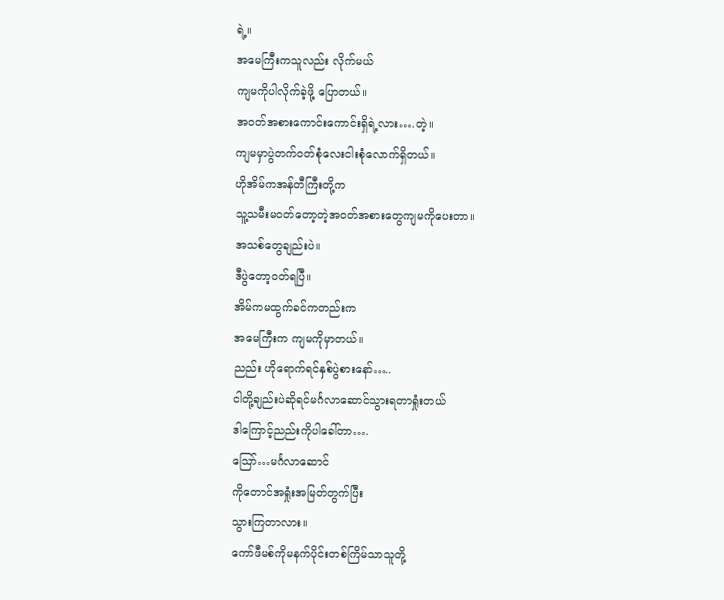ရဲ့။
အမေကြီးကသူလည်း လိုက်မယ်
ကျမကိုပါလိုက်ခဲ့ဖို့ ပြောတယ်။
အဝတ်အစားကောင်းကောင်းရှိရဲ့လား….တဲ့။
ကျမမှာပွဲတက်ဝတ်စုံလေးငါးစုံလောက်ရှိတယ်။
ဟိုအိမ်ကအန်တီကြီးတို့က
သူ့သမီးမဝတ်တော့တဲ့အဝတ်အစားတွေကျမကိုပေးတာ။
အသစ်တွေချည်းပဲ။
ဒီပွဲတော့ဝတ်ရပြီ။
အိမ်ကမထွက်ခင်ကတည်းက
အမေကြီးက ကျမကိုမှာတယ်။
ညည်း ဟိုရောက်ရင်နှစ်ပွဲစားနော်…..
ငါတို့ချည်းပဲဆိုရင်မင်္ဂလာဆောင်သွားရတာရှုံးတယ်
ဒါကြောင့်ညည်းကိုပါခေါ်တာ….
သြော်…မင်္ဂလာဆောင်
ကိုတောင်အရှုံးအမြတ်တွက်ပြီး
သွားကြတာလား။
ကော်ဖီမစ်ကိုမနက်ပိုင်းတစ်ကြိမ်သာသူတို့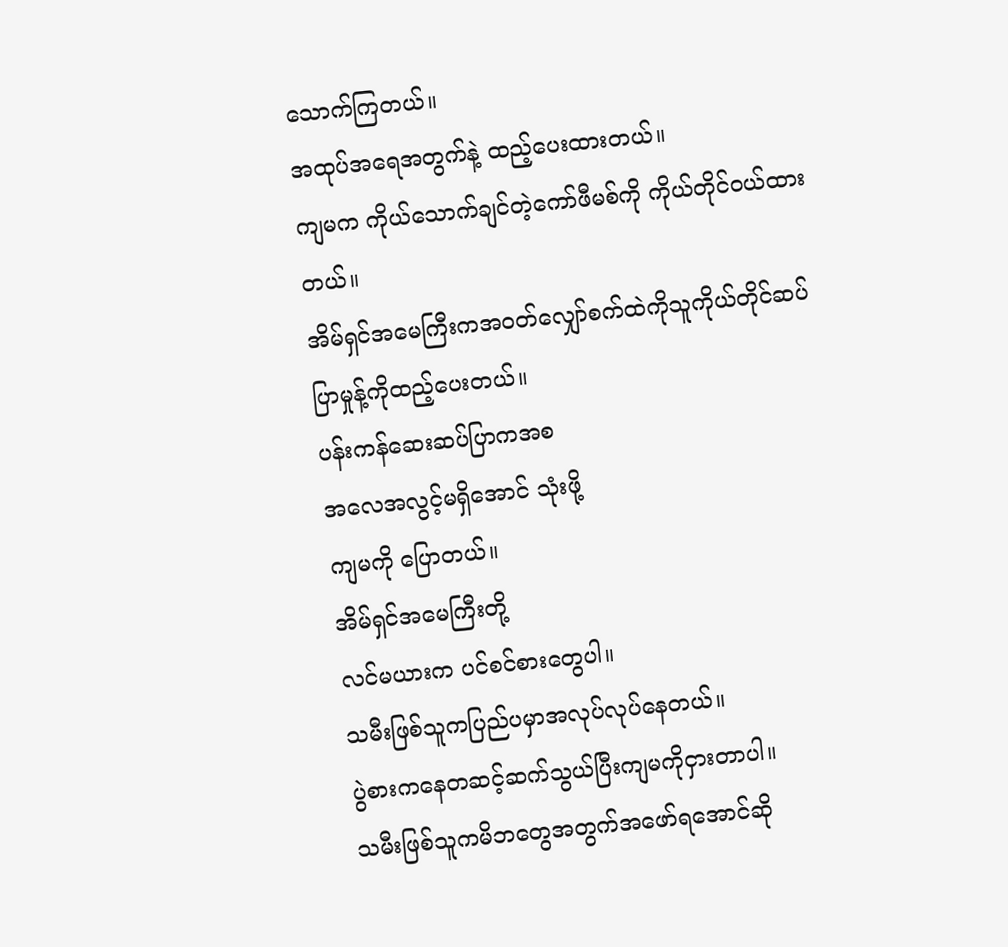သောက်ကြတယ်။
အထုပ်အရေအတွက်နဲ့ ထည့်ပေးထားတယ်။
ကျမက ကိုယ်သောက်ချင်တဲ့ကော်ဖီမစ်ကို ကိုယ်တိုင်ဝယ်ထားတယ်။
အိမ်ရှင်အမေကြီးကအဝတ်လျှော်စက်ထဲကိုသူကိုယ်တိုင်ဆပ်ပြာမှုန့်ကိုထည့်ပေးတယ်။
ပန်းကန်ဆေးဆပ်ပြာကအစ
အလေအလွင့်မရှိအောင် သုံးဖို့
ကျမကို ပြောတယ်။
အိမ်ရှင်အမေကြီးတို့
လင်မယားက ပင်စင်စားတွေပါ။
သမီးဖြစ်သူကပြည်ပမှာအလုပ်လုပ်နေတယ်။
ပွဲစားကနေတဆင့်ဆက်သွယ်ပြီးကျမကိုငှားတာပါ။
သမီးဖြစ်သူကမိဘတွေအတွက်အဖော်ရအောင်ဆို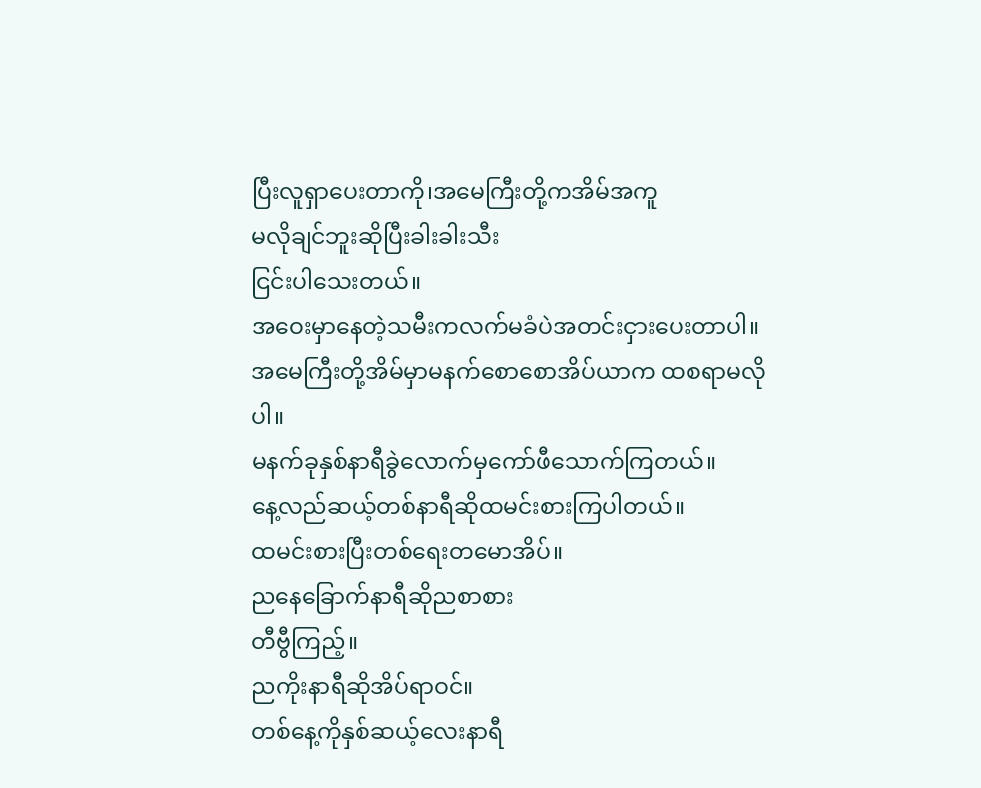ပြီးလူရှာပေးတာကို၊အမေကြီးတို့ကအိမ်အကူ
မလိုချင်ဘူးဆိုပြီးခါးခါးသီး
ငြင်းပါသေးတယ်။
အဝေးမှာနေတဲ့သမီးကလက်မခံပဲအတင်းငှားပေးတာပါ။
အမေကြီးတို့အိမ်မှာမနက်စောစောအိပ်ယာက ထစရာမလိုပါ။
မနက်ခုနှစ်နာရီခွဲလောက်မှကော်ဖီသောက်ကြတယ်။
နေ့လည်ဆယ့်တစ်နာရီဆိုထမင်းစားကြပါတယ်။
ထမင်းစားပြီးတစ်ရေးတမောအိပ်။
ညနေခြောက်နာရီဆိုညစာစား
တီဗွီကြည့်။
ညကိုးနာရီဆိုအိပ်ရာဝင်။
တစ်နေ့ကိုနှစ်ဆယ့်လေးနာရီ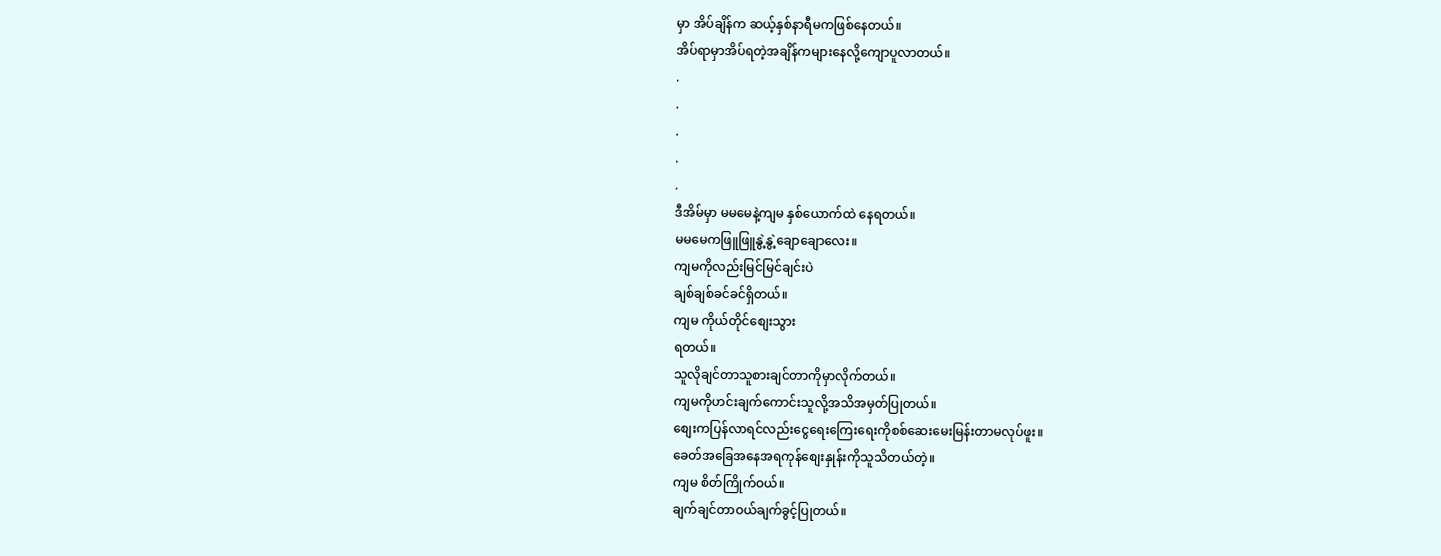မှာ အိပ်ချိန်က ဆယ့်နှစ်နာရီမကဖြစ်နေတယ်။
အိပ်ရာမှာအိပ်ရတဲ့အချိန်ကများနေလို့ကျောပူလာတယ်။
.
.
.
.
.
ဒီအိမ်မှာ မမမေနဲ့ကျမ နှစ်ယောက်ထဲ နေရတယ်။
မမမေကဖြူဖြူနွဲ့နွဲ့ချောချောလေး။
ကျမကိုလည်းမြင်မြင်ချင်းပဲ
ချစ်ချစ်ခင်ခင်ရှိတယ်။
ကျမ ကိုယ်တိုင်စျေးသွား
ရတယ်။
သူလိုချင်တာသူစားချင်တာကိုမှာလိုက်တယ်။
ကျမကိုဟင်းချက်ကောင်းသူလို့အသိအမှတ်ပြုတယ်။
စျေးကပြန်လာရင်လည်းငွေရေးကြေးရေးကိုစစ်ဆေးမေးမြန်းတာမလုပ်ဖူး။
ခေတ်အခြေအနေအရကုန်စျေးနှုန်းကိုသူသိတယ်တဲ့။
ကျမ စိတ်ကြိုက်ဝယ်။
ချက်ချင်တာဝယ်ချက်ခွင့်ပြုတယ်။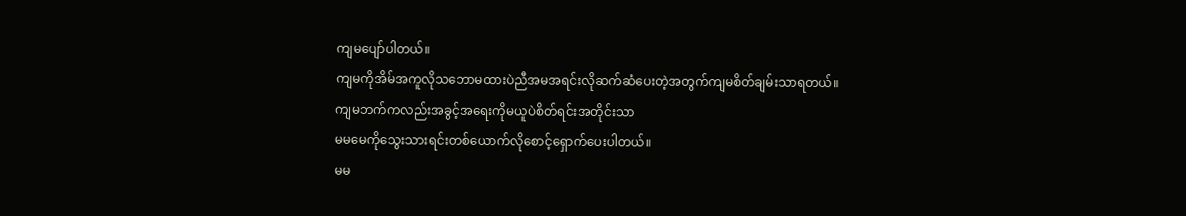ကျမပျော်ပါတယ်။
ကျမကိုအိမ်အကူလိုသဘောမထားပဲညီအမအရင်းလိုဆက်ဆံပေးတဲ့အတွက်ကျမစိတ်ချမ်းသာရတယ်။
ကျမဘက်ကလည်းအခွင့်အရေးကိုမယူပဲစိတ်ရင်းအတိုင်းသာ
မမမေကိုသွေးသားရင်းတစ်ယောက်လိုစောင့်ရှောက်ပေးပါတယ်။
မမ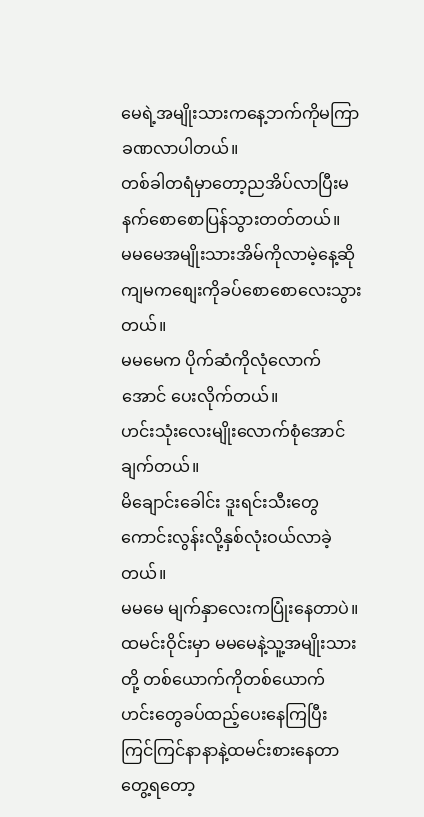မေရဲ့အမျိုးသားကနေ့ဘက်ကိုမကြာခဏလာပါတယ်။
တစ်ခါတရံမှာတော့ညအိပ်လာပြီးမနက်စောစောပြန်သွားတတ်တယ်။
မမမေအမျိုးသားအိမ်ကိုလာမဲ့နေ့ဆို ကျမကစျေးကိုခပ်စောစောလေးသွားတယ်။
မမမေက ပိုက်ဆံကိုလုံလောက်အောင် ပေးလိုက်တယ်။
ဟင်းသုံးလေးမျိုးလောက်စုံအောင်ချက်တယ်။
မိချောင်းခေါင်း ဒူးရင်းသီးတွေကောင်းလွန်းလို့နှစ်လုံးဝယ်လာခဲ့တယ်။
မမမေ မျက်နှာလေးကပြုံးနေတာပဲ။
ထမင်းဝိုင်းမှာ မမမေနဲ့သူ့အမျိုးသားတို့ တစ်ယောက်ကိုတစ်ယောက် ဟင်းတွေခပ်ထည့်ပေးနေကြပြီး ကြင်ကြင်နာနာနဲ့ထမင်းစားနေတာတွေ့ရတော့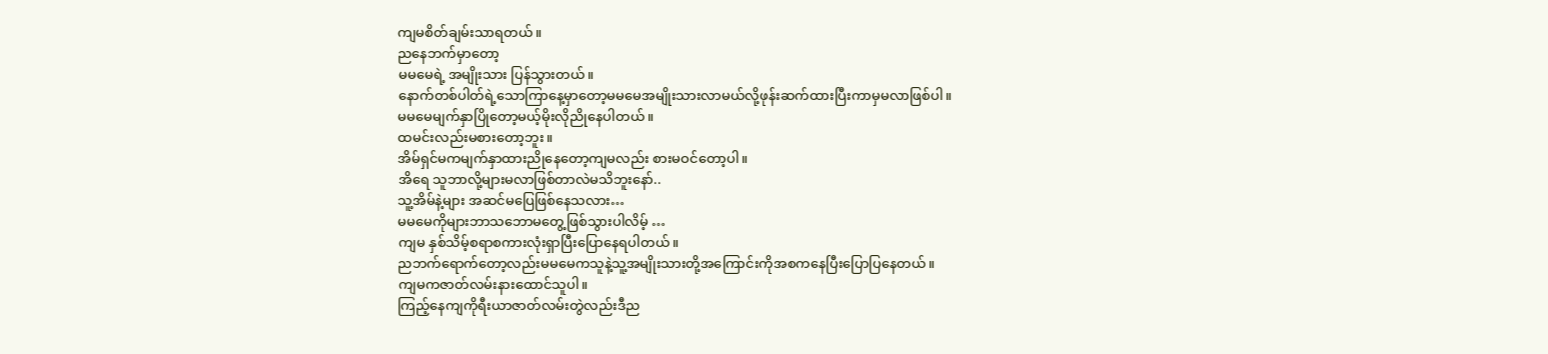ကျမစိတ်ချမ်းသာရတယ်။
ညနေဘက်မှာတော့
မမမေရဲ့ အမျိုးသား ပြန်သွားတယ်။
နောက်တစ်ပါတ်ရဲ့သောကြာနေ့မှာတော့မမမေအမျိုးသားလာမယ်လို့ဖုန်းဆက်ထားပြီးကာမှမလာဖြစ်ပါ။
မမမေမျက်နှာပြိုတော့မယ့်မိုးလိုညိုနေပါတယ်။
ထမင်းလည်းမစားတော့ဘူး။
အိမ်ရှင်မကမျက်နှာထားညိုနေတော့ကျမလည်း စားမဝင်တော့ပါ။
အိရေ သူဘာလို့များမလာဖြစ်တာလဲမသိဘူးနော်..
သူ့အိမ်နဲ့များ အဆင်မပြေဖြစ်နေသလား…
မမမေကိုများဘာသဘောမတွေ့ဖြစ်သွားပါလိမ့် …
ကျမ နှစ်သိမ့်စရာစကားလုံးရှာပြီးပြောနေရပါတယ်။
ညဘက်ရောက်တော့လည်းမမမေကသူနဲ့သူ့အမျိုးသားတို့အကြောင်းကိုအစကနေပြီးပြောပြနေတယ်။
ကျမကဇာတ်လမ်းနားထောင်သူပါ။
ကြည့်နေကျကိုရီးယာဇာတ်လမ်းတွဲလည်းဒီည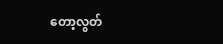တော့လွတ်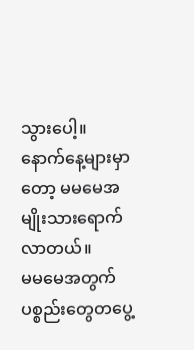သွားပေါ့။
နောက်နေ့များမှာတော့ မမမေအမျိုးသားရောက်လာတယ်။
မမမေအတွက်ပစ္စည်းတွေတပွေ့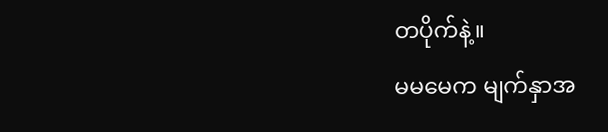တပိုက်နဲ့။
မမမေက မျက်နှာအ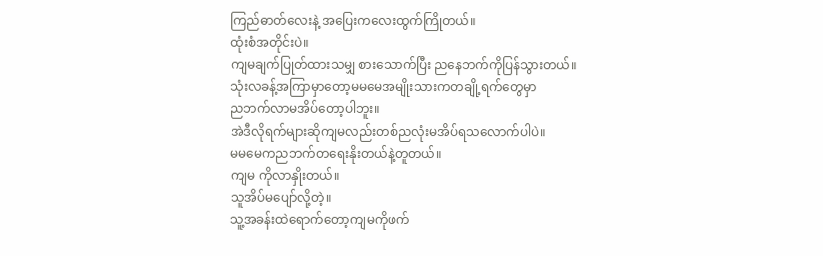ကြည်ဓာတ်လေးနဲ့ အပြေးကလေးထွက်ကြိုတယ်။
ထုံးစံအတိုင်းပဲ။
ကျမချက်ပြုတ်ထားသမျှ စားသောက်ပြီး ညနေဘက်ကိုပြန်သွားတယ်။
သုံးလခန့်အကြာမှာတော့မမမေအမျိုးသားကတချို့ရက်တွေမှာ
ညဘက်လာမအိပ်တော့ပါဘူး။
အဲဒီလိုရက်များဆိုကျမလည်းတစ်ညလုံးမအိပ်ရသလောက်ပါပဲ။
မမမေကညဘက်တရေးနိုးတယ်နဲ့တူတယ်။
ကျမ ကိုလာနှိုးတယ်။
သူအိပ်မပျော်လို့တဲ့။
သူ့အခန်းထဲရောက်တော့ကျမကိုဖက်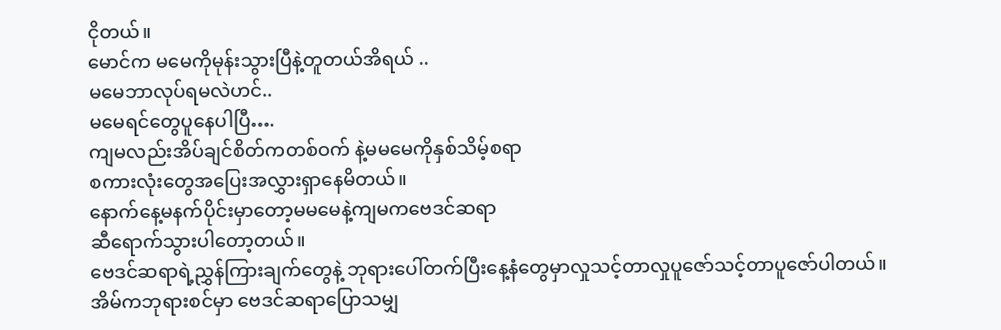ငိုတယ်။
မောင်က မမေကိုမုန်းသွားပြီနဲ့တူတယ်အိရယ် ..
မမေဘာလုပ်ရမလဲဟင်..
မမေရင်တွေပူနေပါပြီ….
ကျမလည်းအိပ်ချင်စိတ်ကတစ်ဝက် နဲ့မမမေကိုနှစ်သိမ့်စရာ
စကားလုံးတွေအပြေးအလွှားရှာနေမိတယ်။
နောက်နေ့မနက်ပိုင်းမှာတော့မမမေနဲ့ကျမကဗေဒင်ဆရာ
ဆီရောက်သွားပါတော့တယ်။
ဗေဒင်ဆရာရဲ့ညွှန်ကြားချက်တွေနဲ့ ဘုရားပေါ်တက်ပြီးနေ့နံတွေမှာလှုသင့်တာလှုပူဇော်သင့်တာပူဇော်ပါတယ်။
အိမ်ကဘုရားစင်မှာ ဗေဒင်ဆရာပြောသမျှ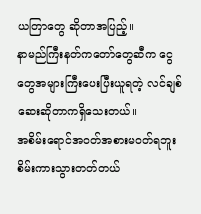ယတြာတွေ ဆိုတာအပြည့်။
နာမည်ကြီးနတ်ကတော်တွေဆီက ငွေတွေအများကြီးပေးပြီးယူရတဲ့ လင်ချစ်ဆေးဆိုတာကရှိသေးတယ်။
အစိမ်းရောင်အဝတ်အစားမဝတ်ရဘူး စိမ်းကားသွားတတ်တယ်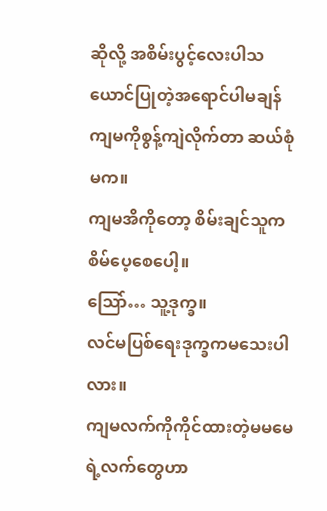ဆိုလို့ အစိမ်းပွင့်လေးပါသယောင်ပြုတဲ့အရောင်ပါမချန် ကျမကိုစွန့်ကျဲလိုက်တာ ဆယ်စုံမက။
ကျမအိကိုတော့ စိမ်းချင်သူကစိမ်ပေ့စေပေါ့။
သြော်… သူ့ဒုက္ခ။
လင်မပြစ်ရေးဒုက္ခကမသေးပါလား။
ကျမလက်ကိုကိုင်ထားတဲ့မမမေရဲ့လက်တွေဟာ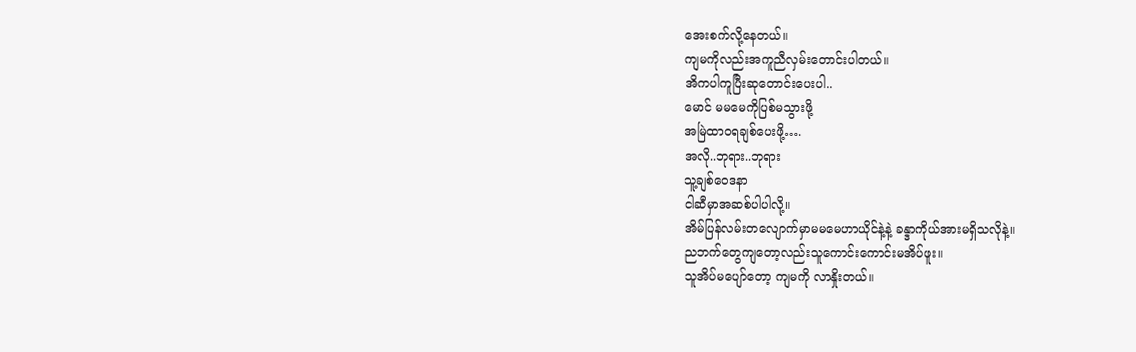အေးစက်လို့နေတယ်။
ကျမကိုလည်းအကူညီလှမ်းတောင်းပါတယ်။
အိကပါကူပြီးဆုတောင်းပေးပါ..
မောင် မမမေကိုပြစ်မသွားဖို့
အမြဲထာဝရချစ်ပေးဖို့….
အလို..ဘုရား..ဘုရား
သူ့ချစ်ဝေဒနာ
ငါဆီမှာအဆစ်ပါပါလို့။
အိမ်ပြန်လမ်းတလျောက်မှာမမမေဟာယိုင်နဲ့နဲ့ ခန္ဒာကိုယ်အားမရှိသလိုနဲ့။
ညဘက်တွေကျတော့လည်းသူကောင်းကောင်းမအိပ်ဖူး။
သူအိပ်မပျော်တော့ ကျမကို လာနှိုးတယ်။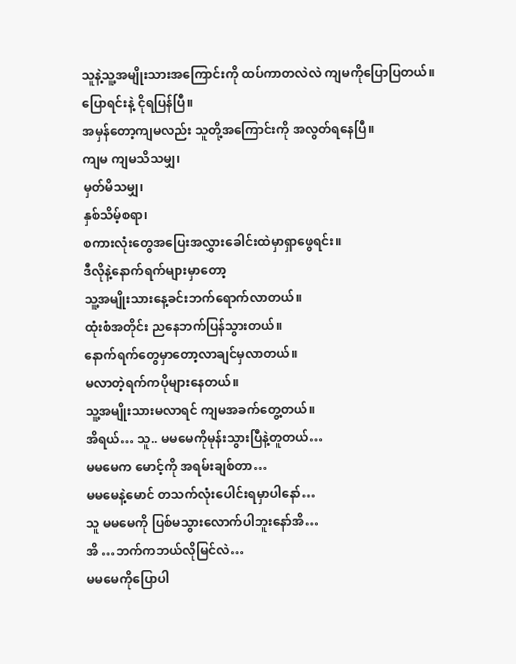သူနဲ့သူ့အမျိုးသားအကြောင်းကို ထပ်ကာတလဲလဲ ကျမကိုပြောပြတယ်။
ပြောရင်းနဲ့ ငိုရပြန်ပြီ။
အမှန်တော့ကျမလည်း သူတို့အကြောင်းကို အလွတ်ရနေပြီ။
ကျမ ကျမသိသမျှ၊
မှတ်မိသမျှ၊
နှစ်သိမ့်စရာ၊
စကားလုံးတွေအပြေးအလွှားခေါင်းထဲမှာရှာဖွေရင်း။
ဒီလိုနဲ့နောက်ရက်များမှာတော့
သူ့အမျိုးသားနေ့ခင်းဘက်ရောက်လာတယ်။
ထုံးစံအတိုင်း ညနေဘက်ပြန်သွားတယ်။
နောက်ရက်တွေမှာတော့လာချင်မှလာတယ်။
မလာတဲ့ရက်ကပိုများနေတယ်။
သူ့အမျိုးသားမလာရင် ကျမအခက်တွေ့တယ်။
အိရယ်… သူ.. မမမေကိုမုန်းသွားပြီနဲ့တူတယ်…
မမမေက မောင့်ကို အရမ်းချစ်တာ…
မမမေနဲ့မောင် တသက်လုံးပေါင်းရမှာပါနော်…
သူ မမမေကို ပြစ်မသွားလောက်ပါဘူးနော်အိ…
အိ …ဘက်ကဘယ်လိုမြင်လဲ…
မမမေကိုပြောပါ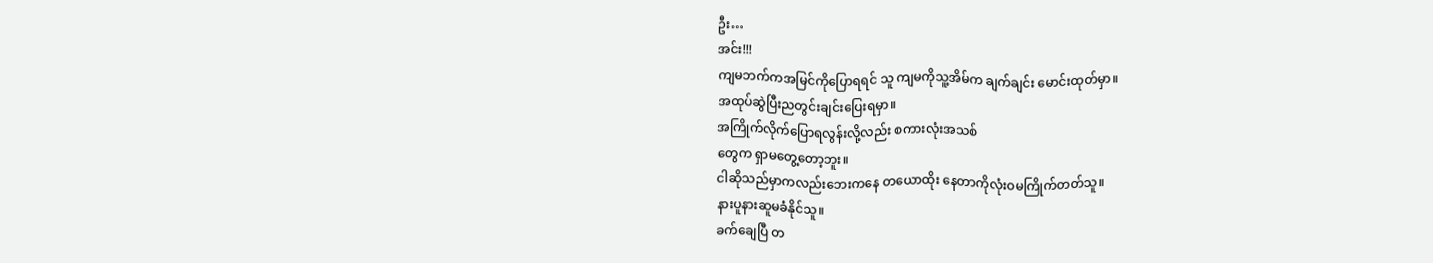ဦး…
အင်း!!!
ကျမဘက်ကအမြင်ကိုပြောရရင် သူ ကျမကိုသူ့အိမ်က ချက်ချင်း မောင်းထုတ်မှာ။
အထုပ်ဆွဲပြီးညတွင်းချင်းပြေးရမှာ။
အကြိုက်လိုက်ပြောရလွန်းလို့လည်း စကားလုံးအသစ်
တွေက ရှာမတွေ့တော့ဘူး။
ငါဆိုသည်မှာကလည်းဘေးကနေ တယောထိုး နေတာကိုလုံးဝမကြိုက်တတ်သူ။
နားပူနားဆူမခံနိုင်သူ။
ခက်ချေပြီ တ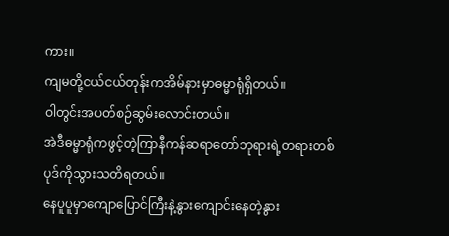ကား။
ကျမတို့ငယ်ငယ်တုန်းကအိမ်နားမှာဓမ္မာရုံရှိတယ်။
ဝါတွင်းအပတ်စဉ်ဆွမ်းလောင်းတယ်။
အဲဒီဓမ္မာရုံကဖွင့်တဲ့ကြာနီကန်ဆရာတော်ဘုရားရဲ့တရားတစ်ပုဒ်ကိုသွားသတိရတယ်။
နေပူပူမှာကျောပြောင်ကြီးနဲ့နွားကျောင်းနေတဲ့နွား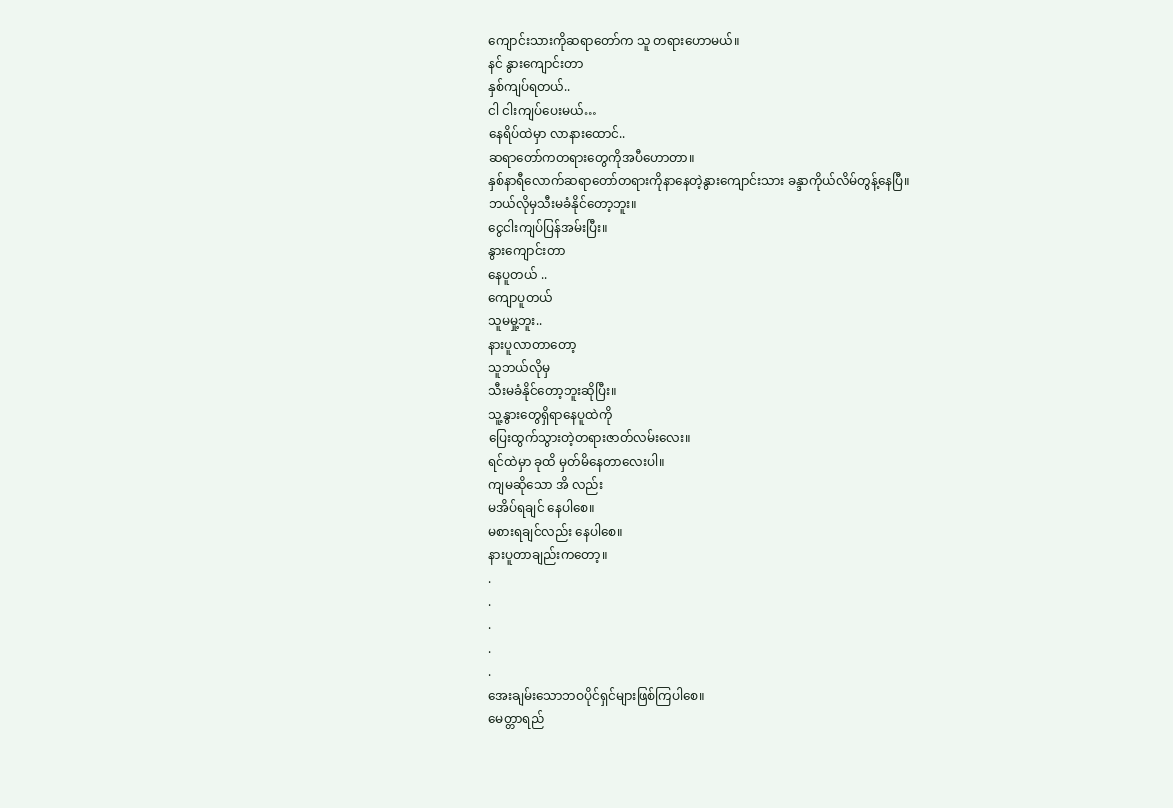ကျောင်းသားကိုဆရာတော်က သူ တရားဟောမယ်။
နင် နွားကျောင်းတာ
နှစ်ကျပ်ရတယ်..
ငါ ငါးကျပ်ပေးမယ်…
နေရိပ်ထဲမှာ လာနားထောင်..
ဆရာတော်ကတရားတွေကိုအပီဟောတာ။
နှစ်နာရီလောက်ဆရာတော်တရားကိုနာနေတဲ့နွားကျောင်းသား ခန္ဒာကိုယ်လိမ်တွန့်နေပြီ။
ဘယ်လိုမှသီးမခံနိုင်တော့ဘူး။
ငွေငါးကျပ်ပြန်အမ်းပြီး။
နွားကျောင်းတာ
နေပူတယ် ..
ကျောပူတယ်
သူမမှု့ဘူး..
နားပူလာတာတော့
သူဘယ်လိုမှ
သီးမခံနိုင်တော့ဘူးဆိုပြီး။
သူ့နွားတွေရှိရာနေပူထဲကို
ပြေးထွက်သွားတဲ့တရားဇာတ်လမ်းလေး။
ရင်ထဲမှာ ခုထိ မှတ်မိနေတာလေးပါ။
ကျမဆိုသော အိ လည်း
မအိပ်ရချင် နေပါစေ။
မစားရချင်လည်း နေပါစေ။
နားပူတာချည်းကတော့။
.
.
.
.
.
အေးချမ်းသောဘဝပိုင်ရှင်များဖြစ်ကြပါစေ။
မေတ္တာရည်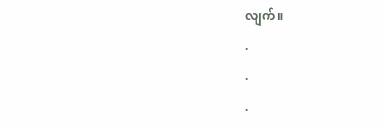လျက်။
.
.
.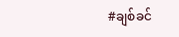#ချစ်ခင်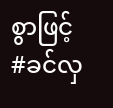စွာဖြင့်
#ခင်လှ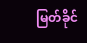မြတ်ခိုင်